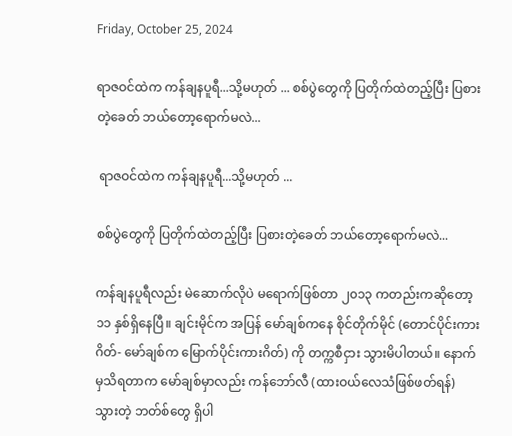Friday, October 25, 2024

ရာဇဝင်ထဲက ကန်ချနပူရီ...သို့မဟုတ် ... စစ်ပွဲတွေကို ပြတိုက်ထဲတည့်ပြီး ပြစားတဲ့ခေတ် ဘယ်တော့ရောက်မလဲ...

 ရာဇဝင်ထဲက ကန်ချနပူရီ...သို့မဟုတ် ...

စစ်ပွဲတွေကို ပြတိုက်ထဲတည့်ပြီး ပြစားတဲ့ခေတ် ဘယ်တော့ရောက်မလဲ...

ကန်ချနပူရီလည်း မဲဆောက်လိုပဲ မရောက်ဖြစ်တာ ၂၀၁၃ ကတည်းကဆိုတော့ ၁၁ နှစ်ရှိနေပြီ။ ချင်းမိုင်က အပြန် မော်ချစ်ကနေ စိုင်တိုက်မိုင် (တောင်ပိုင်းကားဂိတ်- မော်ချစ်က မြောက်ပိုင်းကားဂိတ်) ကို တက္ကစီငှား သွားမိပါတယ်။ နောက်မှသိရတာက မော်ချစ်မှာလည်း ကန်ဘော်လီ (ထားဝယ်လေသံဖြစ်ဖတ်ရန်) သွားတဲ့ ဘတ်စ်တွေ ရှိပါ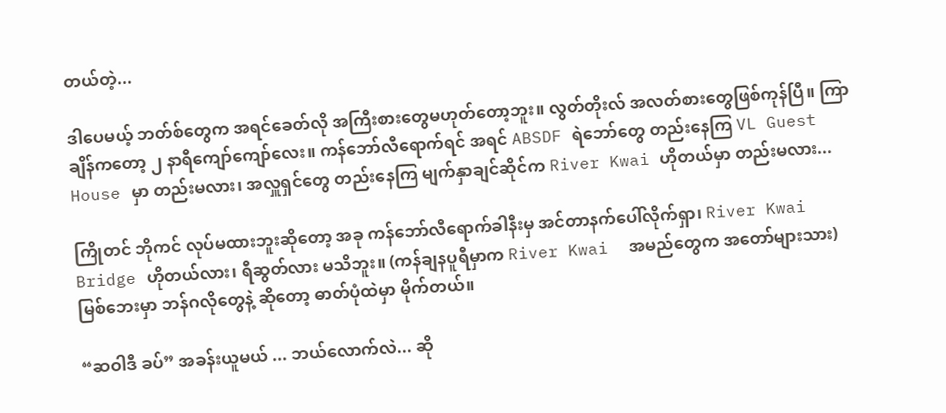တယ်တဲ့...

ဒါပေမယ့် ဘတ်စ်တွေက အရင်ခေတ်လို အကြီးစားတွေမဟုတ်တော့ဘူး။ လွတ်တိုးလ် အလတ်စားတွေဖြစ်ကုန်ပြီ။ ကြာချိန်ကတော့ ၂ နာရီကျော်ကျော်လေး။ ကန်ဘော်လီရောက်ရင် အရင် ABSDF ရဲဘော်တွေ တည်းနေကြ VL Guest House မှာ တည်းမလား၊ အလှူရှင်တွေ တည်းနေကြ မျက်နှာချင်ဆိုင်က River Kwai ဟိုတယ်မှာ တည်းမလား...

ကြိုတင် ဘိုကင် လုပ်မထားဘူးဆိုတော့ အခု ကန်ဘော်လီရောက်ခါနီးမှ အင်တာနက်ပေါ်လိုက်ရှာ၊ River Kwai Bridge ဟိုတယ်လား၊ ရီဆွတ်လား မသိဘူး။ (ကန်ချနပူရီမှာက River Kwai  အမည်တွေက အတော်များသား) မြစ်ဘေးမှာ ဘန်ဂလိုတွေနဲ့ ဆိုတော့ ဓာတ်ပုံထဲမှာ မိုက်တယ်။

“ဆဝါဒီ ခပ်” အခန်းယူမယ် ... ဘယ်လောက်လဲ... ဆို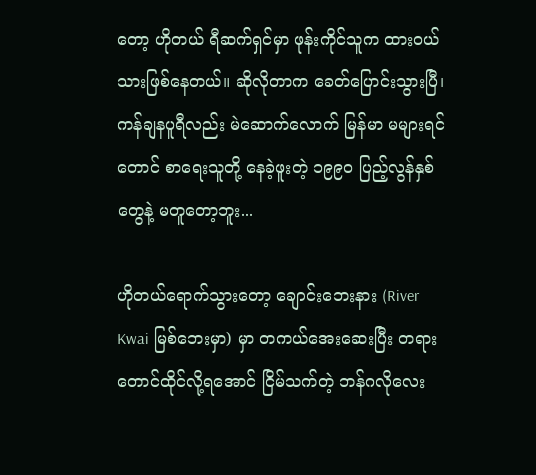တော့ ဟိုတယ် ရီဆက်ရှင်မှာ ဖုန်းကိုင်သူက ထားဝယ်သားဖြစ်နေတယ်။ ဆိုလိုတာက ခေတ်ပြောင်းသွားပြီ၊ ကန်ချနပူရီလည်း မဲဆောက်လောက် မြန်မာ မများရင်တောင် စာရေးသူတို့ နေခဲ့ဖူးတဲ့ ၁၉၉၀ ပြည့်လွန်နှစ်တွေနဲ့ မတူတော့ဘူး...

ဟိုတယ်ရောက်သွားတော့ ချောင်းဘေးနား (River Kwai မြစ်ဘေးမှာ) မှာ တကယ်အေးဆေးပြီး တရားတောင်ထိုင်လို့ရအောင် ငြိမ်သက်တဲ့ ဘန်ဂလိုလေး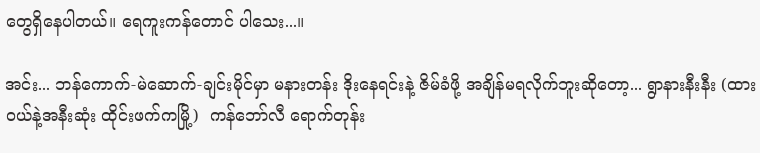တွေရှိနေပါတယ်။ ရေကူးကန်တောင် ပါသေး...။

အင်း... ဘန်ကောက်-မဲဆောက်-ချင်းမိုင်မှာ မနားတန်း ဒိုးနေရင်းနဲ့ ဇိမ်ခံဖို့ အချိန်မရလိုက်ဘူးဆိုတော့... ရွာနားနီးနီး (ထားဝယ်နဲ့အနီးဆုံး ထိုင်းဖက်ကမြို့)  ကန်ဘော်လီ ရောက်တုန်း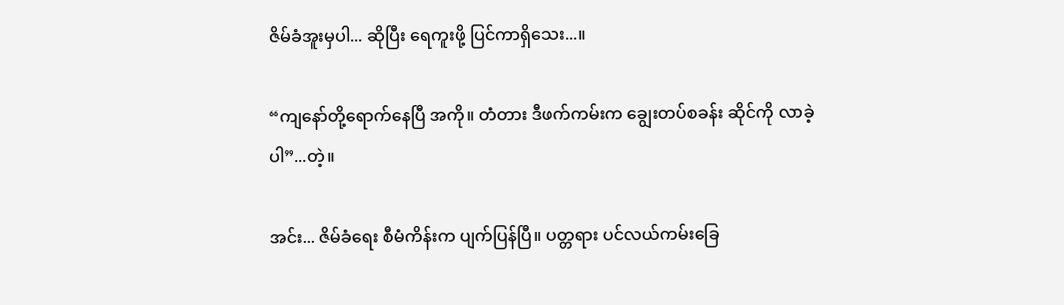ဇိမ်ခံအူးမှပါ... ဆိုပြီး ရေကူးဖို့ ပြင်ကာရှိသေး...။

“ကျနော်တို့ရောက်နေပြီ အကို။ တံတား ဒီဖက်ကမ်းက ချွေးတပ်စခန်း ဆိုင်ကို လာခဲ့ပါ”...တဲ့။

အင်း... ဇိမ်ခံရေး စီမံကိန်းက ပျက်ပြန်ပြီ။ ပတ္တရား ပင်လယ်ကမ်းခြေ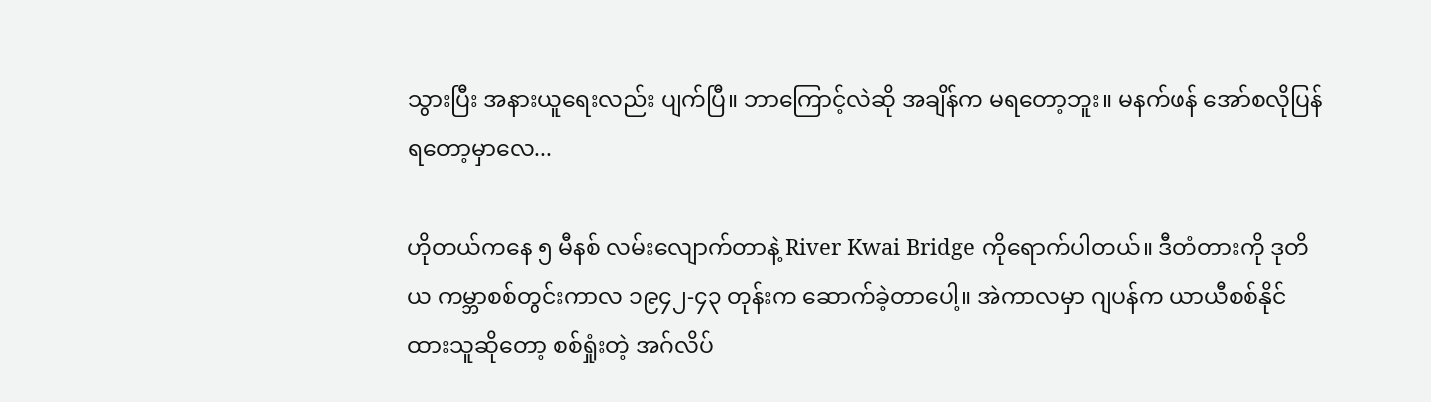သွားပြီး အနားယူရေးလည်း ပျက်ပြီ။ ဘာကြောင့်လဲဆို အချိန်က မရတော့ဘူး။ မနက်ဖန် အော်စလိုပြန်ရတော့မှာလေ...

ဟိုတယ်ကနေ ၅ မီနစ် လမ်းလျောက်တာနဲ့ River Kwai Bridge ကိုရောက်ပါတယ်။ ဒီတံတားကို ဒုတိယ ကမ္ဘာစစ်တွင်းကာလ ၁၉၄၂-၄၃ တုန်းက ဆောက်ခဲ့တာပေါ့။ အဲကာလမှာ ဂျပန်က ယာယီစစ်နိုင်ထားသူဆိုတော့ စစ်ရှုံးတဲ့ အဂ်လိပ်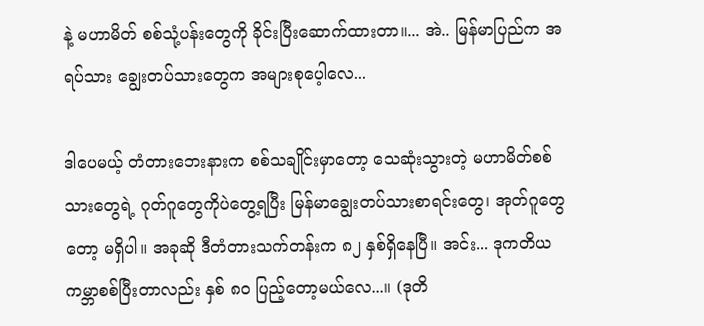နဲ့ မဟာမိတ် စစ်သုံ့ပန်းတွေကို ခိုင်းပြီးဆောက်ထားတာ။... အဲ.. မြန်မာပြည်က အရပ်သား ချွေးတပ်သားတွေက အများစုပေ့ါလေ...

ဒါပေမယ့် တံတားဘေးနားက စစ်သချိုင်းမှာတော့ သေဆုံးသွားတဲ့ မဟာမိတ်စစ်သားတွေရဲ့ ဂုတ်ဂူတွေကိုပဲတွေ့ရပြီး မြန်မာချွေးတပ်သားစာရင်းတွေ၊ အုတ်ဂူတွေတော့ မရှိပါ။ အခုဆို ဒီတံတားသက်တန်းက ၈၂ နှစ်ရှိနေပြီ။ အင်း... ဒုကတိယကမ္ဘာစစ်ပြီးတာလည်း နှစ် ၈၀ ပြည့်တော့မယ်လေ...။ (ဒုတိ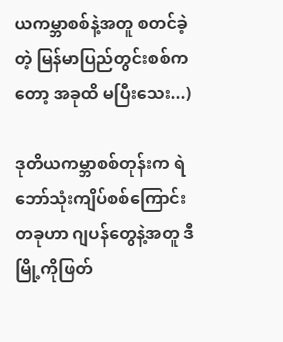ယကမ္ဘာစစ်နဲ့အတူ စတင်ခဲ့တဲ့ မြန်မာပြည်တွင်းစစ်ကတော့ အခုထိ မပြီးသေး...)

ဒုတိယကမ္ဘာစစ်တုန်းက ရဲဘော်သုံးကျိပ်စစ်ကြောင်းတခုဟာ ဂျပန်တွေနဲ့အတူ ဒီမြို့ကိုဖြတ်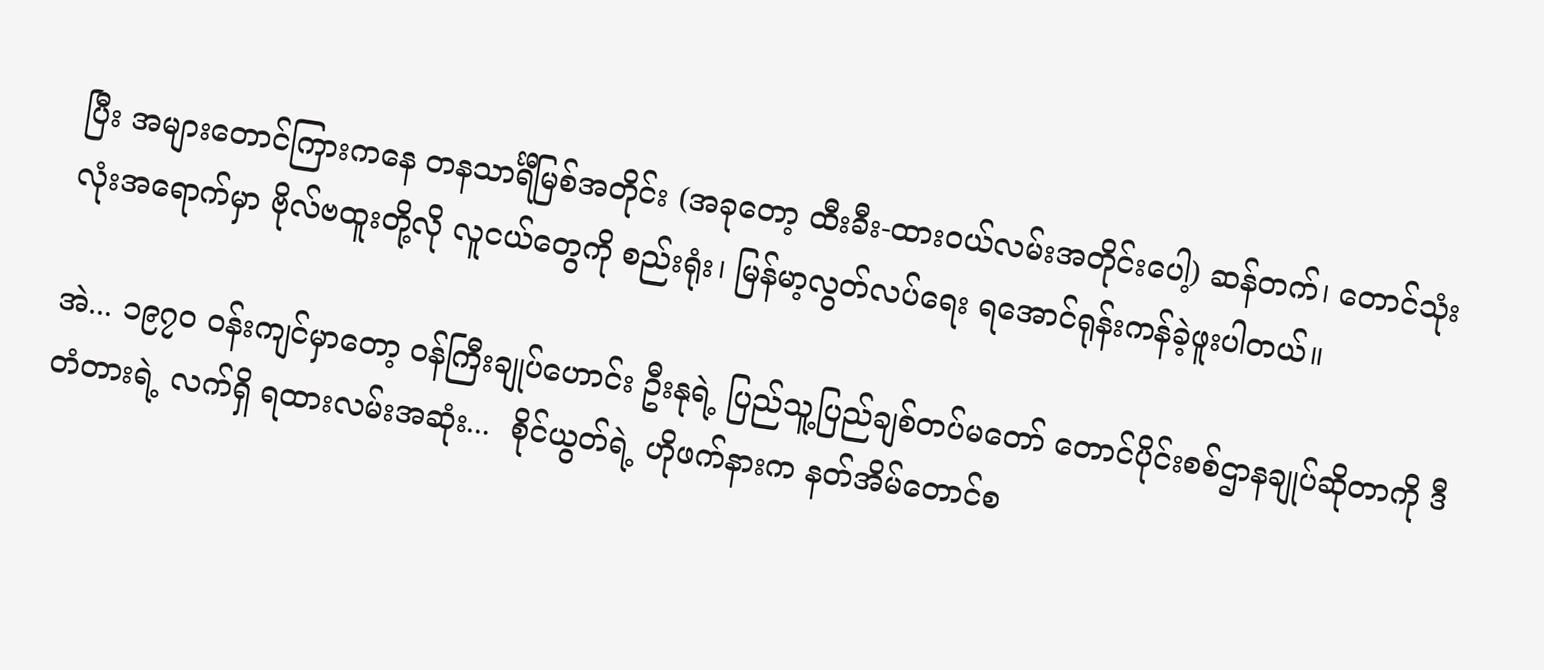ပြီး အများတောင်ကြားကနေ တနသာင်္ရီမြစ်အတိုင်း (အခုတော့ ထီးခီး-ထားဝယ်လမ်းအတိုင်းပေါ့) ဆန်တက်၊ တောင်သုံးလုံးအရောက်မှာ ဗိုလ်ဗထူးတို့လို လူငယ်တွေကို စည်းရုံး၊ မြန်မာ့လွတ်လပ်ရေး ရအောင်ရုန်းကန်ခဲ့ဖူးပါတယ်။

အဲ... ၁၉၇၀ ဝန်းကျင်မှာတော့ ဝန်ကြီးချုပ်ဟောင်း ဦးနုရဲ့ ပြည်သူ့ပြည်ချစ်တပ်မတော် တောင်ပိုင်းစစ်ဌာနချုပ်ဆိုတာကို ဒီတံတားရဲ့ လက်ရှိ ရထားလမ်းအဆုံး...  စိုင်ယွတ်ရဲ့ ဟိုဖက်နားက နတ်အိမ်တောင်စ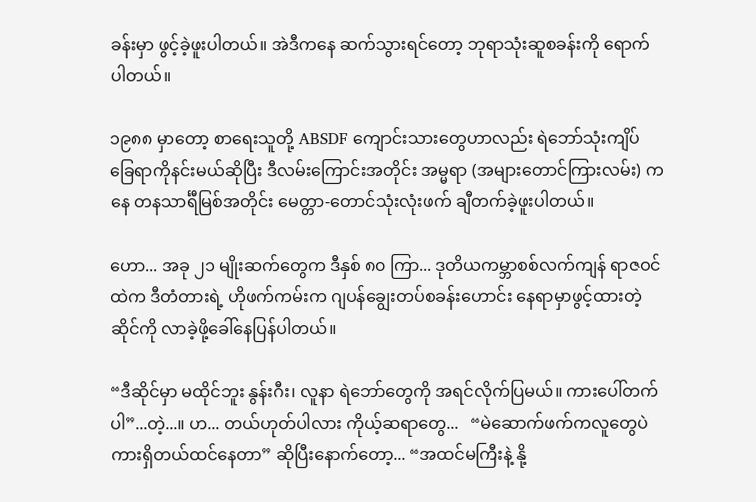ခန်းမှာ ဖွင့်ခဲ့ဖူးပါတယ်။ အဲဒီကနေ ဆက်သွားရင်တော့ ဘုရာသုံးဆူစခန်းကို ရောက်ပါတယ်။

၁၉၈၈ မှာတော့ စာရေးသူတို့ ABSDF ကျောင်းသားတွေဟာလည်း ရဲဘော်သုံးကျိပ် ခြေရာကိုနင်းမယ်ဆိုပြီး ဒီလမ်းကြောင်းအတိုင်း အမ္မရာ (အများတောင်ကြားလမ်း) ကနေ တနသာင်္ရီမြစ်အတိုင်း မေတ္တာ-တောင်သုံးလုံးဖက် ချီတက်ခဲ့ဖူးပါတယ်။

ဟော... အခု ၂၁ မျိုးဆက်တွေက ဒီနှစ် ၈၀ ကြာ... ဒုတိယကမ္ဘာစစ်လက်ကျန် ရာဇဝင်ထဲက ဒီတံတားရဲ့ ဟိုဖက်ကမ်းက ဂျပန်ချွေးတပ်စခန်းဟောင်း နေရာမှာဖွင့်ထားတဲ့ ဆိုင်ကို လာခဲ့ဖို့ခေါ်နေပြန်ပါတယ်။

“ဒီဆိုင်မှာ မထိုင်ဘူး နွန်းဂီး၊ လူနာ ရဲဘော်တွေကို အရင်လိုက်ပြမယ်။ ကားပေါ်တက်ပါ”...တဲ့...။ ဟ... တယ်ဟုတ်ပါလား ကိုယ့်ဆရာတွေ...   “မဲဆောက်ဖက်ကလူတွေပဲ ကားရှိတယ်ထင်နေတာ” ဆိုပြီးနောက်တော့... “အထင်မကြီးနဲ့ နို့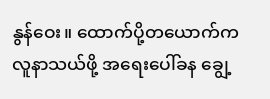နွန်ဝေး။ ထောက်ပို့တယောက်က လူနာသယ်ဖို့ အရေးပေါ်ခန ချွေ့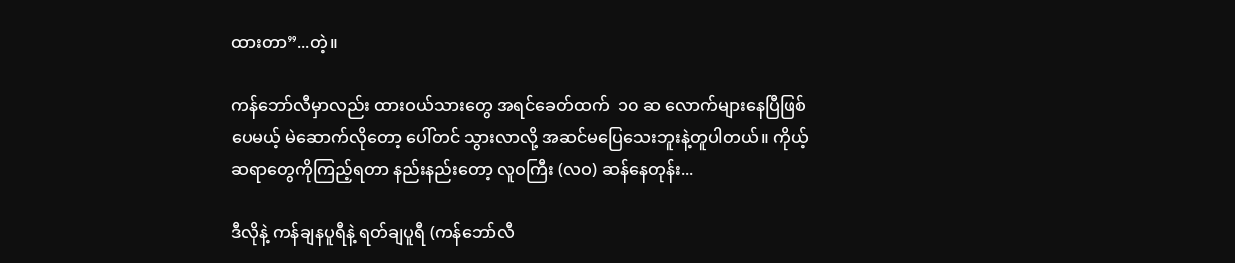ထားတာ”...တဲ့။

ကန်ဘော်လီမှာလည်း ထားဝယ်သားတွေ အရင်ခေတ်ထက်  ၁၀ ဆ လောက်များနေပြီဖြစ်ပေမယ့် မဲဆောက်လိုတော့ ပေါ်တင် သွားလာလို့ အဆင်မပြေသေးဘူးနဲ့တူပါတယ်။ ကိုယ့်ဆရာတွေကိုကြည့်ရတာ နည်းနည်းတော့ လူဝကြီး (လဝ) ဆန်နေတုန်း...

ဒီလိုနဲ့ ကန်ချနပူရီနဲ့ ရတ်ချပူရီ (ကန်ဘော်လီ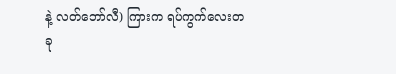နဲ့ လတ်ဘော်လီ) ကြားက ရပ်ကွက်လေးတခု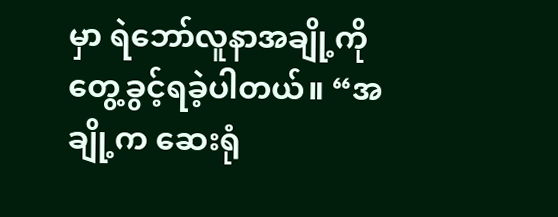မှာ ရဲဘော်လူနာအချို့ကိုတွေ့ခွင့်ရခဲ့ပါတယ်။ “အချို့က ဆေးရုံ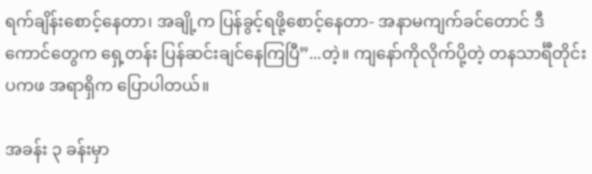ရက်ချိန်းစောင့်နေတာ၊ အချို့က ပြန်ခွင့်ရဖို့စောင့်နေတာ- အနာမကျက်ခင်တောင် ဒီကောင်တွေက ရှေ့တန်း ပြန်ဆင်းချင်နေကြပြီ”...တဲ့။ ကျနော်ကိုလိုက်ပို့တဲ့ တနသာင်္ရီတိုင်း ပကဖ အရာရှိက ပြောပါတယ်။

အခန်း ၃ ခန်းမှာ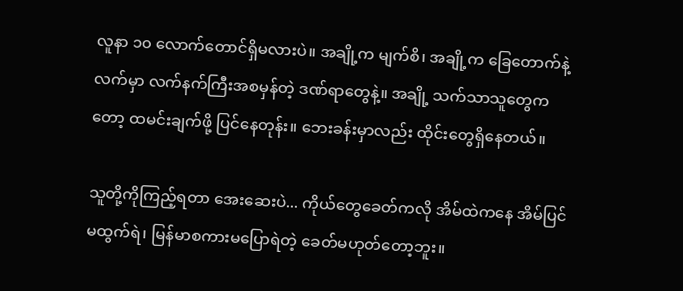လူနာ ၁၀ လောက်တောင်ရှိမလားပဲ။ အချို့က မျက်စိ၊ အချို့က ခြေတောက်နဲ့လက်မှာ လက်နက်ကြီးအစမှန်တဲ့ ဒဏ်ရာတွေနဲ့။ အချို့ သက်သာသူတွေကတော့ ထမင်းချက်ဖို့ ပြင်နေတုန်း။ ဘေးခန်းမှာလည်း ထိုင်းတွေရှိနေတယ်။

သူတို့ကိုကြည့်ရတာ အေးဆေးပဲ... ကိုယ်တွေခေတ်ကလို အိမ်ထဲကနေ အိမ်ပြင် မထွက်ရဲ၊ မြန်မာစကားမပြောရဲတဲ့ ခေတ်မဟုတ်တော့ဘူး။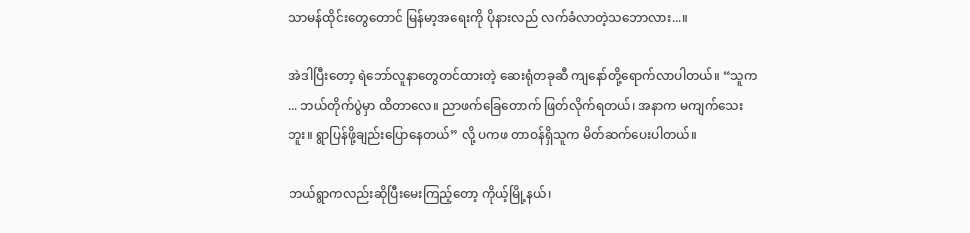သာမန်ထိုင်းတွေတောင် မြန်မာ့အရေးကို ပိုနားလည် လက်ခံလာတဲ့သဘောလား...။

အဲဒါပြီးတော့ ရဲဘော်လူနာတွေတင်ထားတဲ့ ဆေးရုံတခုဆီ ကျနော်တို့ရောက်လာပါတယ်။ “သူက ... ဘယ်တိုက်ပွဲမှာ ထိတာလေ။ ညာဖက်ခြေတောက် ဖြတ်လိုက်ရတယ်၊ အနာက မကျက်သေးဘူး။ ရွာပြန်ဖို့ချည်းပြောနေတယ်” လို့ ပကဖ တာဝန်ရှိသူက မိတ်ဆက်ပေးပါတယ်။

ဘယ်ရွာကလည်းဆိုပြီးမေးကြည့်တော့ ကိုယ့်မြို့နယ်၊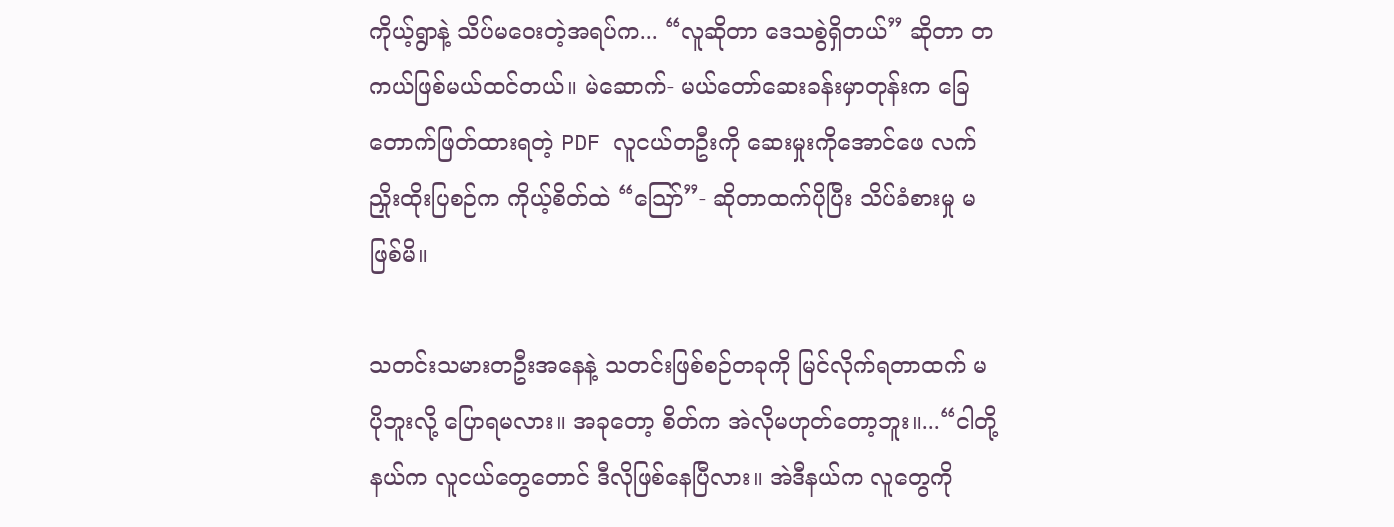ကိုယ့်ရွာနဲ့ သိပ်မဝေးတဲ့အရပ်က... “လူဆိုတာ ဒေသစွဲရှိတယ်” ဆိုတာ တကယ်ဖြစ်မယ်ထင်တယ်။ မဲဆောက်- မယ်တော်ဆေးခန်းမှာတုန်းက ခြေတောက်ဖြတ်ထားရတဲ့ PDF လူငယ်တဦးကို ဆေးမှုးကိုအောင်ဖေ လက်ညှိုးထိုးပြစဉ်က ကိုယ့်စိတ်ထဲ “သြော်”- ဆိုတာထက်ပိုပြီး သိပ်ခံစားမှု မဖြစ်မိ။

သတင်းသမားတဦးအနေနဲ့ သတင်းဖြစ်စဉ်တခုကို မြင်လိုက်ရတာထက် မပိုဘူးလို့ ပြောရမလား။ အခုတော့ စိတ်က အဲလိုမဟုတ်တော့ဘူး။...“ငါတို့နယ်က လူငယ်တွေတောင် ဒီလိုဖြစ်နေပြီလား။ အဲဒီနယ်က လူတွေကို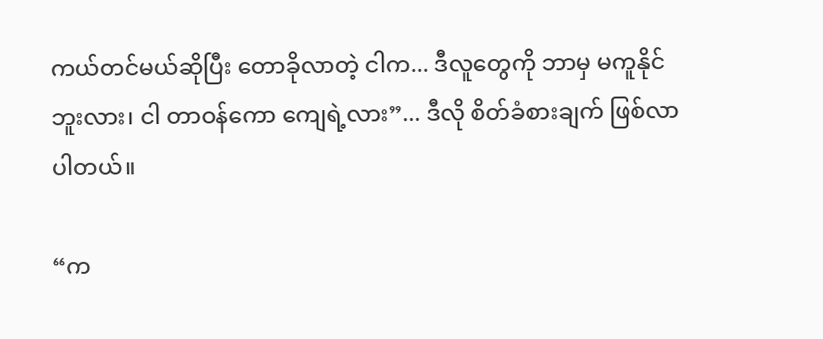ကယ်တင်မယ်ဆိုပြီး တောခိုလာတဲ့ ငါက... ဒီလူတွေကို ဘာမှ မကူနိုင်ဘူးလား၊ ငါ တာဝန်ကော ကျေရဲ့လား”... ဒီလို စိတ်ခံစားချက် ဖြစ်လာပါတယ်။

“က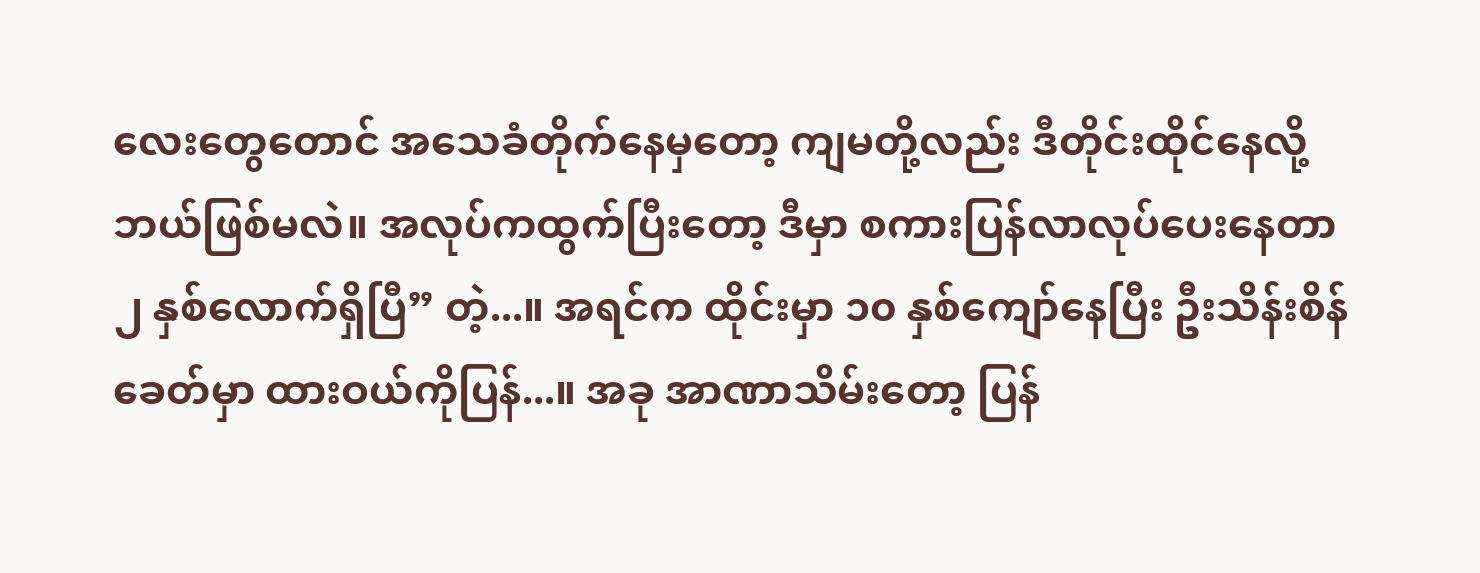လေးတွေတောင် အသေခံတိုက်နေမှတော့ ကျမတို့လည်း ဒီတိုင်းထိုင်နေလို့ ဘယ်ဖြစ်မလဲ။ အလုပ်ကထွက်ပြီးတော့ ဒီမှာ စကားပြန်လာလုပ်ပေးနေတာ ၂ နှစ်လောက်ရှိပြီ” တဲ့...။ အရင်က ထိုင်းမှာ ၁၀ နှစ်ကျော်နေပြီး ဦးသိန်းစိန်ခေတ်မှာ ထားဝယ်ကိုပြန်...။ အခု အာဏာသိမ်းတော့ ပြန်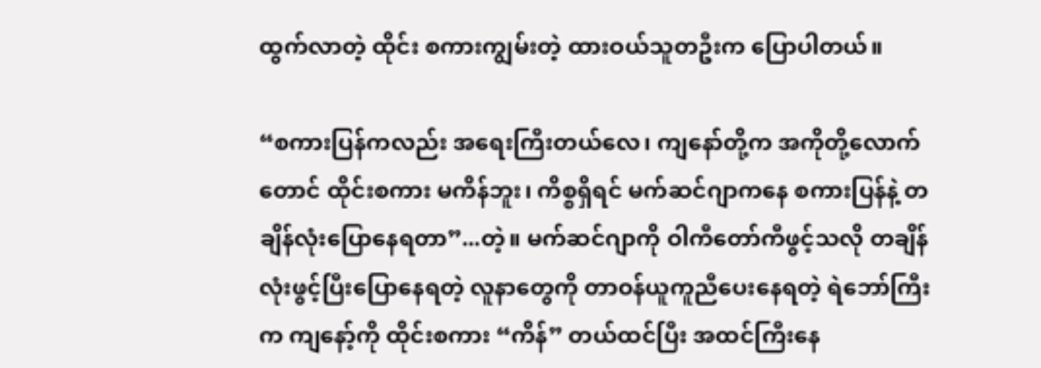ထွက်လာတဲ့ ထိုင်း စကားကျွမ်းတဲ့ ထားဝယ်သူတဦးက ပြောပါတယ်။

“စကားပြန်ကလည်း အရေးကြီးတယ်လေ၊ ကျနော်တို့က အကိုတို့လောက်တောင် ထိုင်းစကား မကိန်ဘူး၊ ကိစ္စရှိရင် မက်ဆင်ဂျာကနေ စကားပြန်နဲ့ တချိန်လုံးပြောနေရတာ”...တဲ့။ မက်ဆင်ဂျာကို ဝါကီတော်ကီဖွင့်သလို တချိန်လုံးဖွင့်ပြီးပြောနေရတဲ့ လူနာတွေကို တာဝန်ယူကူညီပေးနေရတဲ့ ရဲဘော်ကြီးက ကျနော့်ကို ထိုင်းစကား “ကိန်” တယ်ထင်ပြီး အထင်ကြီးနေ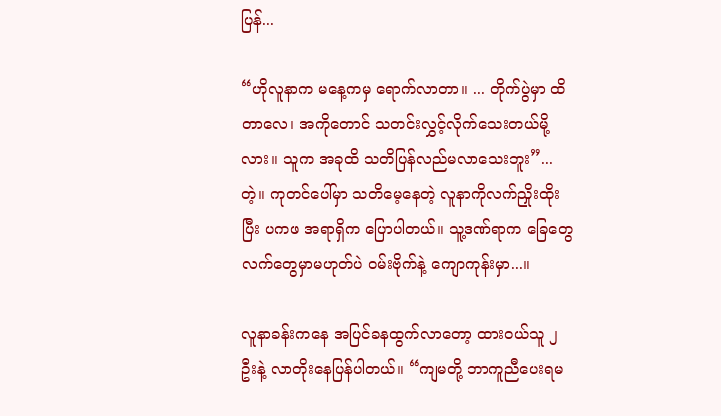ပြန်...

“ဟိုလူနာက မနေ့ကမှ ရောက်လာတာ။ ... တိုက်ပွဲမှာ ထိတာလေ၊ အကိုတောင် သတင်းလွှင့်လိုက်သေးတယ်မို့လား။ သူက အခုထိ သတိပြန်လည်မလာသေးဘူး”...တဲ့။ ကုတင်ပေါ်မှာ သတိမေ့နေတဲ့ လူနာကိုလက်ညှိုးထိုးပြီး ပကဖ အရာရှိက ပြောပါတယ်။ သူ့ဒဏ်ရာက ခြေတွေ လက်တွေမှာမဟုတ်ပဲ ဝမ်းဗိုက်နဲ့ ကျောကုန်းမှာ...။

လူနာခန်းကနေ အပြင်ခနထွက်လာတော့ ထားဝယ်သူ ၂ ဦးနဲ့ လာတိုးနေပြန်ပါတယ်။ “ကျမတို့ ဘာကူညီပေးရမ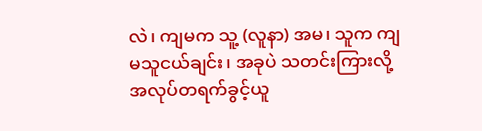လဲ၊ ကျမက သူ့ (လူနာ) အမ၊ သူက ကျမသူငယ်ချင်း၊ အခုပဲ သတင်းကြားလို့ အလုပ်တရက်ခွင့်ယူ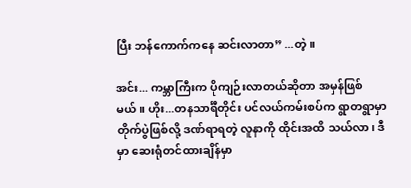ပြီး ဘန်ကောက်ကနေ ဆင်းလာတာ” ...တဲ့။

အင်း... ကမ္ဘာကြီးက ပိုကျဉ်းလာတယ်ဆိုတာ အမှန်ဖြစ်မယ်။ ဟိုး...တနသာင်္ရီတိုင်း ပင်လယ်ကမ်းစပ်က ရွာတရွာမှာ တိုက်ပွဲဖြစ်လို့ ဒဏ်ရာရတဲ့ လူနာကို ထိုင်းအထိ သယ်လာ၊ ဒီမှာ ဆေးရုံတင်ထားချိန်မှာ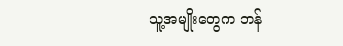သူ့အမျိုးတွေက ဘန်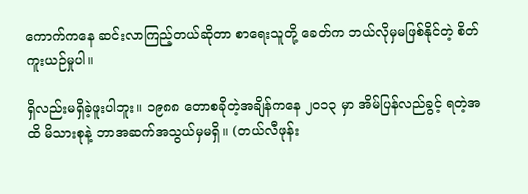ကောက်ကနေ ဆင်းလာကြည့်တယ်ဆိုတာ စာရေးသူတို့ ခေတ်က ဘယ်လိုမှမဖြစ်နိုင်တဲ့ စိတ်ကူးယဉ်မှုပါ။

ရှိလည်းမရှိခဲ့ဖူးပါဘူး။ ၁၉၈၈ တောစခိုတဲ့အချိန်ကနေ ၂၀၁၃ မှာ အိမ်ပြန်လည်ခွင့် ရတဲ့အထိ မိသားစုနဲ့ ဘာအဆက်အသွယ်မှမရှိ။ (တယ်လီဖုန်း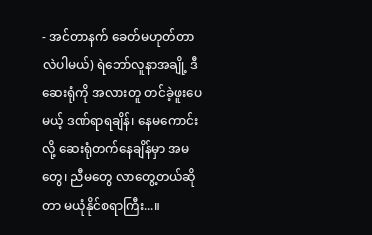- အင်တာနက် ခေတ်မဟုတ်တာလဲပါမယ်) ရဲဘော်လူနာအချို့ ဒီဆေးရုံကို အလားတူ တင်ခဲ့ဖူးပေမယ့် ဒဏ်ရာရချိန်၊ နေမကောင်းလို့ ဆေးရုံတက်နေချိန်မှာ အမတွေ၊ ညီမတွေ လာတွေ့တယ်ဆိုတာ မယုံနိုင်စရာကြီး...။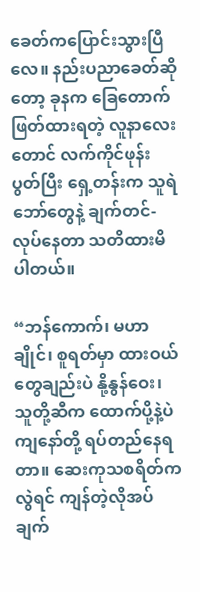ခေတ်ကပြောင်းသွားပြီလေ။ နည်းပညာခေတ်ဆိုတော့ ခုနက ခြေတောက်ဖြတ်ထားရတဲ့ လူနာလေးတောင် လက်ကိုင်ဖုန်းပွတ်ပြီး ရှေ့တန်းက သူရဲဘော်တွေနဲ့ ချက်တင်- လုပ်နေတာ သတိထားမိပါတယ်။

“ဘန်ကောက်၊ မဟာချိုင်၊ စူရတ်မှာ ထားဝယ်တွေချည်းပဲ နို့နွန်ဝေး၊ သူတို့ဆီက ထောက်ပို့နဲ့ပဲ ကျနော်တို့ ရပ်တည်နေရတာ။ ဆေးကုသစရိတ်ကလွဲရင် ကျန်တဲ့လိုအပ်ချက်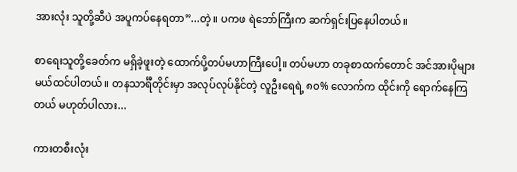အားလုံး သူတို့ဆီပဲ အပူကပ်နေရတာ”...တဲ့။ ပကဖ ရဲဘော်ကြီးက ဆက်ရှင်းပြနေပါတယ်။

စာရေးသူတို့ခေတ်က မရှိခဲ့ဖူးတဲ့ ထောက်ပို့တပ်မဟာကြီးပေါ့။ တပ်မဟာ တခုစာထက်တောင် အင်အားပိုများမယ်ထင်ပါတယ်။ တနသာင်္ရီတိုင်းမှာ အလုပ်လုပ်နိုင်တဲ့ လူဦးရေရဲ့ ၈၀% လောက်က ထိုင်းကို ရောက်နေကြတယ် မဟုတ်ပါလား...

ကားတစီးလုံး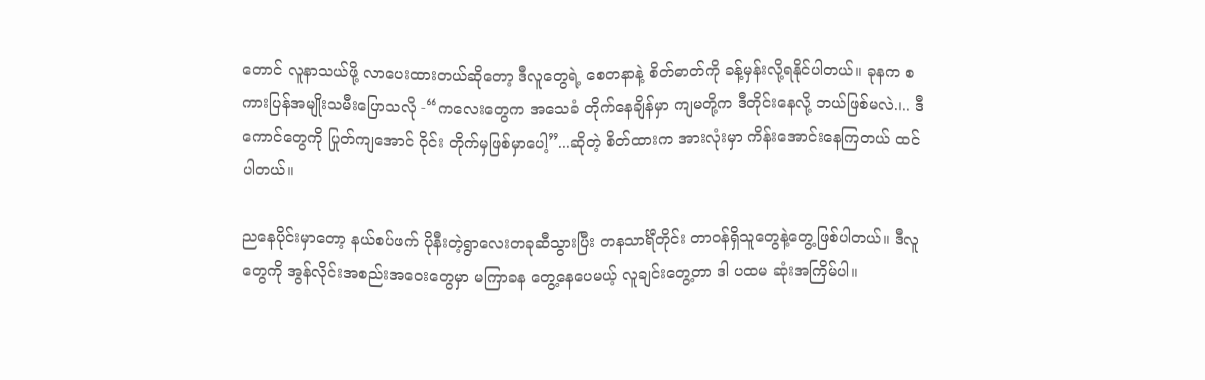တောင် လူနာသယ်ဖို့ လာပေးထားတယ်ဆိုတော့ ဒီလူတွေရဲ့ စေတနာနဲ့ စိတ်ဓာတ်ကို ခန့်မှန်းလို့ရနိုင်ပါတယ်။ ခုနက စကားပြန်အမျိုးသမီးပြောသလို -“ကလေးတွေက အသေခံ တိုက်နေချိန်မှာ ကျမတို့က ဒီတိုင်းနေလို့ ဘယ်ဖြစ်မလဲ.၊.. ဒီကောင်တွေကို ပြုတ်ကျအောင် ဝိုင်း တိုက်မှဖြစ်မှာပေါ့”...ဆိုတဲ့ စိတ်ထားက အားလုံးမှာ ကိန်းအောင်းနေကြတယ် ထင်ပါတယ်။

ညနေပိုင်းမှာတော့ နယ်စပ်ဖက် ပိုနီးတဲ့ရွာလေးတခုဆီသွားပြီး တနသာင်္ရီတိုင်း တာဝန်ရှိသူတွေနဲ့တွေ့ဖြစ်ပါတယ်။ ဒီလူတွေကို အွန်လိုင်းအစည်းအဝေးတွေမှာ မကြာခန တွေ့နေပေမယ့် လူချင်းတွေ့တာ ဒါ ပထမ ဆုံးအကြိမ်ပါ။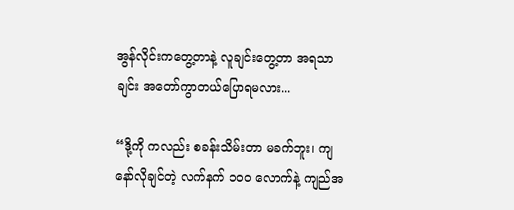အွန်လိုင်းကတွေ့တာနဲ့ လူချင်းတွေ့တာ အရသာချင်း အတော်ကွာတယ်ပြောရမလား...

“ဒို့ကို ကလည်း စခန်းသိမ်းတာ မခက်ဘူး၊ ကျနော်လိုချင်တဲ့ လက်နက် ၁၀၀ လောက်နဲ့ ကျည်အ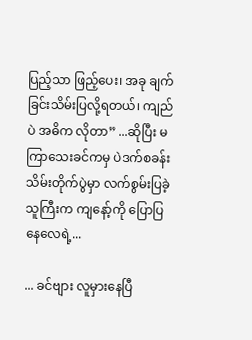ပြည့်သာ ဖြည့်ပေး၊ အခု ချက်ခြင်းသိမ်းပြလို့ရတယ်၊ ကျည်ပဲ အဓိက လိုတာ” ...ဆိုပြီး မကြာသေးခင်ကမှ ပဲဒက်စခန်းသိမ်းတိုက်ပွဲမှာ လက်စွမ်းပြခဲ့သူကြီးက ကျနော့်ကို ပြောပြနေလေရဲ့...

... ခင်ဗျား လူမှားနေပြီ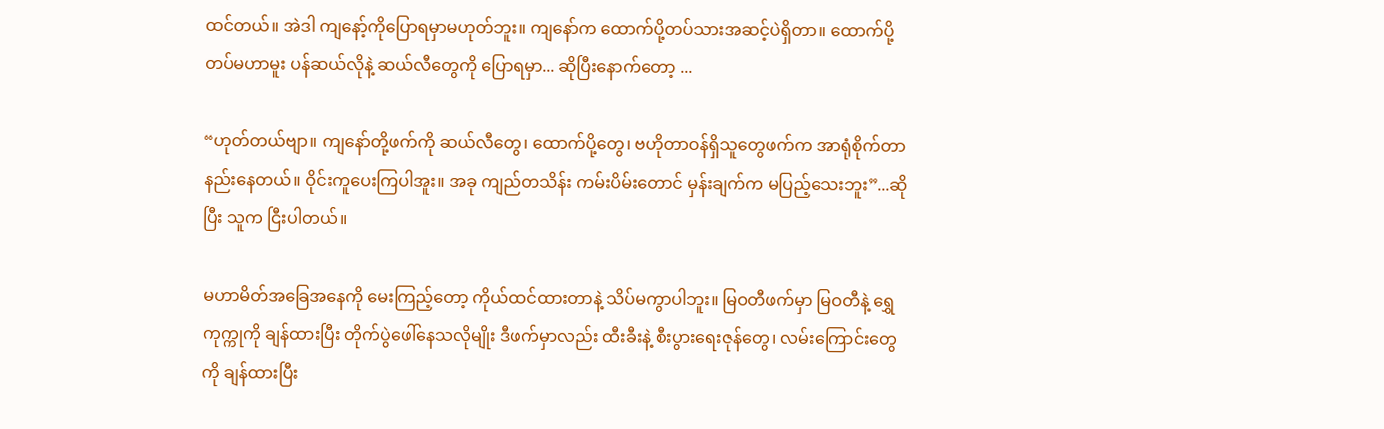ထင်တယ်။ အဲဒါ ကျနော့်ကိုပြောရမှာမဟုတ်ဘူး။ ကျနော်က ထောက်ပို့တပ်သားအဆင့်ပဲရှိတာ။ ထောက်ပို့တပ်မဟာမူး ပန်ဆယ်လိုနဲ့ ဆယ်လီတွေကို ပြောရမှာ... ဆိုပြီးနောက်တော့ ...

“ဟုတ်တယ်ဗျာ။ ကျနော်တို့ဖက်ကို ဆယ်လီတွေ၊ ထောက်ပို့တွေ၊ ဗဟိုတာဝန်ရှိသူတွေဖက်က အာရုံစိုက်တာ နည်းနေတယ်။ ဝိုင်းကူပေးကြပါအူး။ အခု ကျည်တသိန်း ကမ်းပိမ်းတောင် မှန်းချက်က မပြည့်သေးဘူး”...ဆိုပြီး သူက ငြီးပါတယ်။

မဟာမိတ်အခြေအနေကို မေးကြည့်တော့ ကိုယ်ထင်ထားတာနဲ့ သိပ်မကွာပါဘူး။ မြဝတီဖက်မှာ မြဝတီနဲ့ ရွှေကုက္ကုကို ချန်ထားပြီး တိုက်ပွဲဖေါ်နေသလိုမျိုး ဒီဖက်မှာလည်း ထီးခီးနဲ့ စီးပွားရေးဇုန်တွေ၊ လမ်းကြောင်းတွေကို ချန်ထားပြီး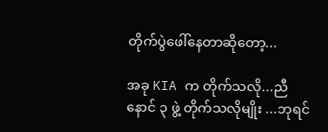တိုက်ပွဲဖေါ်နေတာဆိုတော့...

အခု KIA က တိုက်သလို...ညီနောင် ၃ ဖွဲ့ တိုက်သလိုမျိုး ...ဘုရင်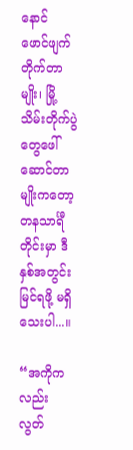နောင် ဖောင်ဖျက်တိုက်တာမျိုး၊ မြို့သိမ်းတိုက်ပွဲတွေဖေါ်ဆောင်တာမျိုးကတော့ တနသာင်္ရီတိုင်းမှာ ဒီနှစ်အတွင်း မြင်ရဖို့ မရှိသေးပါ...။

“အကိုကလည်း လွတ်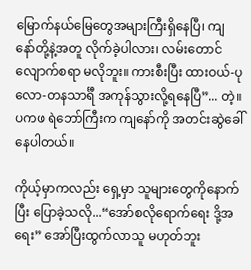မြောက်နယ်မြေတွေအများကြီးရှိနေပြီ၊ ကျနော်တို့နဲ့အတူ လိုက်ခဲ့ပါလား၊ လမ်းတောင်လျောက်စရာ မလိုဘူး။ ကားစီးပြီး ထားဝယ်-ပုလော-တနသာင်္ရီ အကုန်သွားလို့ရနေပြီ”... တဲ့။ ပကဖ ရဲဘော်ကြီးက ကျနော်ကို အတင်းဆွဲခေါ်နေပါတယ်။

ကိုယ့်မှာကလည်း ရှေ့မှာ သူများတွေကိုနောက်ပြီး ပြောခဲ့သလို...“အော်စလိုရောက်ရေး ဒို့အရေး” အော်ပြီးထွက်လာသူ မဟုတ်ဘူး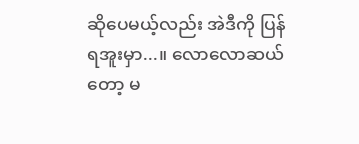ဆိုပေမယ့်လည်း အဲဒီကို ပြန်ရအူးမှာ...။ လောလောဆယ်တော့ မ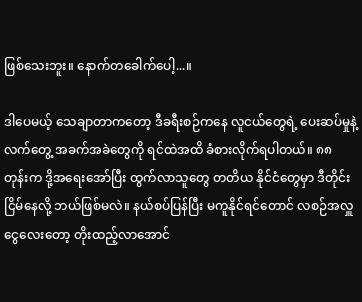ဖြစ်သေးဘူး။ နောက်တခေါက်ပေါ့...။

ဒါပေမယ့် သေချာတာကတော့ ဒီခရီးစဉ်ကနေ လူငယ်တွေရဲ့ ပေးဆပ်မှုနဲ့ လက်တွေ့ အခက်အခဲတွေကို ရင်ထဲအထိ ခံစားလိုက်ရပါတယ်။ ၈၈ တုန်းက ဒို့အရေးအော်ပြီး ထွက်လာသူတွေ တတိယ နိုင်ငံတွေမှာ ဒီတိုင်း ငြိမ်နေလို့ ဘယ်ဖြစ်မလဲ။ နယ်စပ်ပြန်ပြီး မကူနိုင်ရင်တောင် လစဉ်အလှူငွေလေးတော့ တိုးထည့်လာအောင်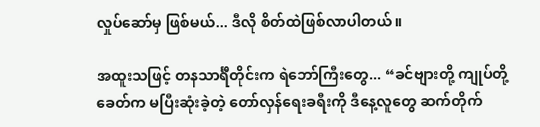လှုပ်ဆော်မှ ဖြစ်မယ်... ဒီလို စိတ်ထဲဖြစ်လာပါတယ်။

အထူးသဖြင့် တနသာင်္ရီတိုင်းက ရဲဘော်ကြီးတွေ... “ခင်ဗျားတို့ ကျုပ်တို့ခေတ်က မပြီးဆုံးခဲ့တဲ့ တော်လှန်ရေးခရီးကို ဒီနေ့လူတွေ ဆက်တိုက်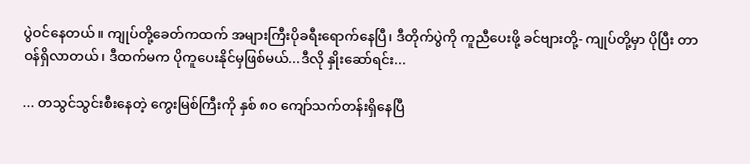ပွဲဝင်နေတယ်။ ကျုပ်တို့ခေတ်ကထက် အများကြီးပိုခရီးရောက်နေပြီ၊ ဒီတိုက်ပွဲကို ကူညီပေးဖို့ ခင်ဗျားတို့- ကျုပ်တို့မှာ ပိုပြီး တာဝန်ရှိလာတယ်၊ ဒီထက်မက ပိုကူပေးနိုင်မှဖြစ်မယ်...ဒီလို နှိုးဆော်ရင်း...

... တသွင်သွင်းစီးနေတဲ့ ကွေးမြစ်ကြီးကို နှစ် ၈၀ ကျော်သက်တန်းရှိနေပြီ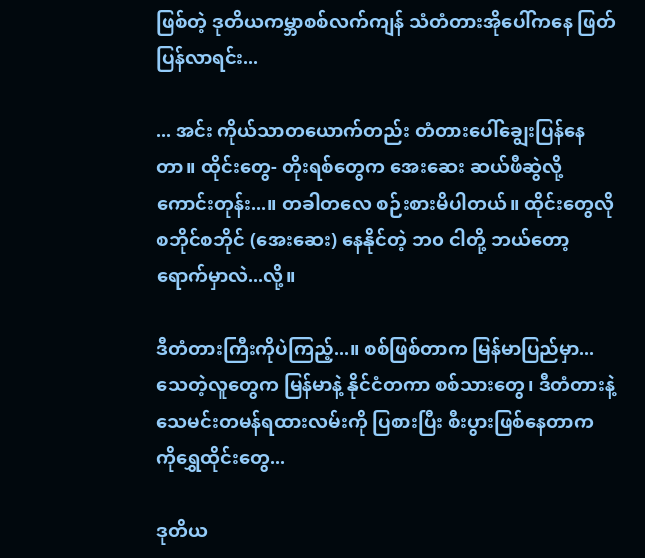ဖြစ်တဲ့ ဒုတိယကမ္ဘာစစ်လက်ကျန် သံတံတားအိုပေါ်ကနေ ဖြတ်ပြန်လာရင်း...

... အင်း ကိုယ်သာတယောက်တည်း တံတားပေါ်ချွေးပြန်နေတာ။ ထိုင်းတွေ- တိုးရစ်တွေက အေးဆေး ဆယ်ဖီဆွဲလို့ကောင်းတုန်း...။ တခါတလေ စဉ်းစားမိပါတယ်။ ထိုင်းတွေလို စဘိုင်စဘိုင် (အေးဆေး) နေနိုင်တဲ့ ဘ၀ ငါတို့ ဘယ်တော့ ရောက်မှာလဲ...လို့။

ဒီတံတားကြီးကိုပဲကြည့်...။ စစ်ဖြစ်တာက မြန်မာပြည်မှာ... သေတဲ့လူတွေက မြန်မာနဲ့ နိုင်ငံတကာ စစ်သားတွေ၊ ဒီတံတားနဲ့ သေမင်းတမန်ရထားလမ်းကို ပြစားပြီး စီးပွားဖြစ်နေတာက ကိုရွှေထိုင်းတွေ...

ဒုတိယ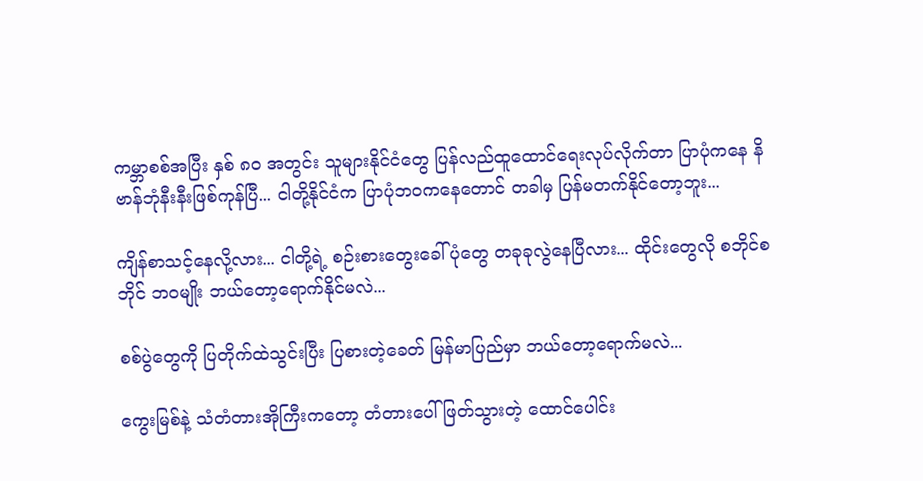ကမ္ဘာစစ်အပြီး နှစ် ၈၀ အတွင်း သူများနိုင်ငံတွေ ပြန်လည်ထူထောင်ရေးလုပ်လိုက်တာ ပြာပုံကနေ နိဗာန်ဘုံနီးနီးဖြစ်ကုန်ပြီ... ငါတို့နိုင်ငံက ပြာပုံဘဝကနေတောင် တခါမှ ပြန်မတက်နိုင်တော့ဘူး...

ကျိန်စာသင့်နေလို့လား... ငါတို့ရဲ့ စဉ်းစားတွေးခေါ်ပုံတွေ တခုခုလွဲနေပြီလား... ထိုင်းတွေလို စဘိုင်စဘိုင် ဘဝမျိုး ဘယ်တော့ရောက်နိုင်မလဲ...

စစ်ပွဲတွေကို ပြတိုက်ထဲသွင်းပြီး ပြစားတဲ့ခေတ် မြန်မာပြည်မှာ ဘယ်တော့ရောက်မလဲ...

ကွေးမြစ်နဲ့ သံတံတားအိုကြီးကတော့ တံတားပေါ်ဖြတ်သွားတဲ့ ထောင်ပေါင်း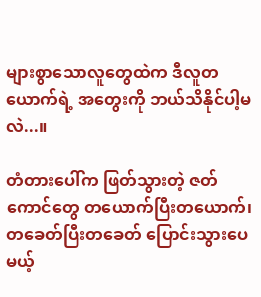များစွာသောလူတွေထဲက ဒီလူတယောက်ရဲ့ အတွေးကို ဘယ်သိနိုင်ပါ့မလဲ...။

တံတားပေါ်က ဖြတ်သွားတဲ့ ဇတ်ကောင်တွေ တယောက်ပြီးတယောက်၊ တခေတ်ပြီးတခေတ် ပြောင်းသွားပေမယ့်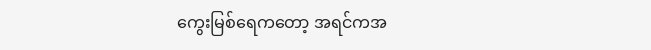ကွေးမြစ်ရေကတော့ အရင်ကအ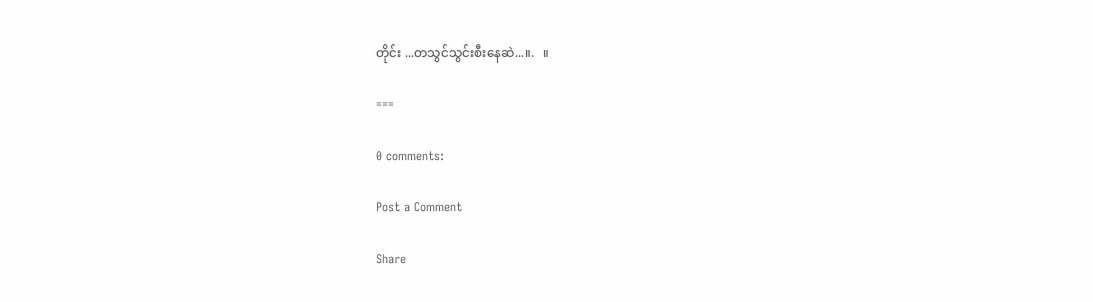တိုင်း ...တသွင်သွင်းစီးနေဆဲ...။.   ။

===

0 comments:

Post a Comment

Share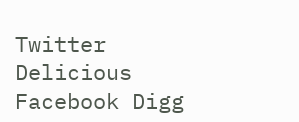Twitter Delicious Facebook Digg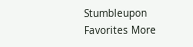Stumbleupon Favorites More